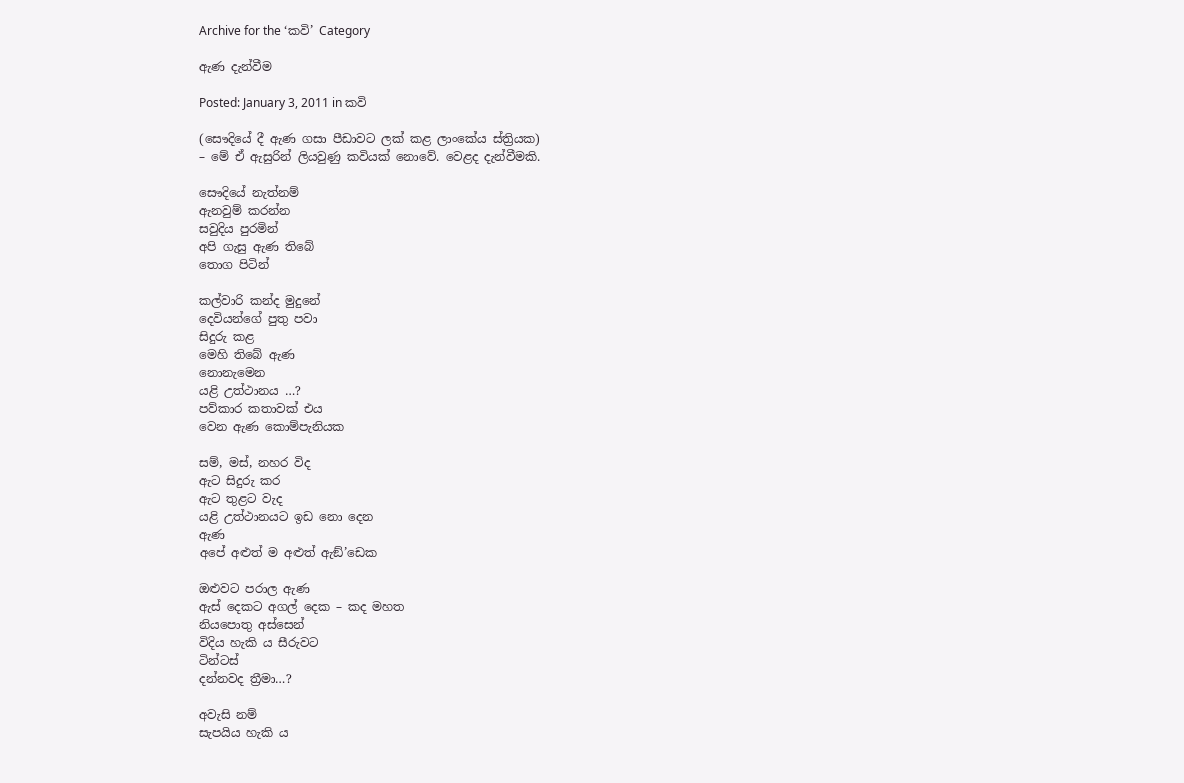Archive for the ‘කවි’ Category

ඇණ දැන්වීම

Posted: January 3, 2011 in කවි

(සෞදියේ දී ඇණ ගසා පීඩාවට ලක් කළ ලාංකේය ස්ත්‍රියක)
– මේ ඒ ඇසුරින් ලියවුණු කවියක් නොවේ. වෙළද දැන්වීමකි.

සෞදියේ නැත්නම්
ඇනවුම් කරන්න
සවුදිය පුරමින්
අපි ගැසු ඇණ තිබේ
තොග පිටින්

කල්වාරි කන්ද මුදුනේ
දෙවියන්ගේ පුතු පවා
සිදුරු කළ
මෙහි තිබේ ඇණ
නොනැමෙන
යළි උත්ථානය …?
පව්කාර කතාවක් එය
වෙන ඇණ කොම්පැනියක

සම්, මස්, නහර විද
ඇට සිදුරු කර
ඇට තුළට වැද
යළි උත්ථානයට ඉඩ නො දෙන
ඇණ
අපේ අළුත් ම අළුත් ඇඞ්’ඩෙක

ඔළුවට පරාල ඇණ
ඇස් දෙකට අගල් දෙක – කද මහත
නියපොතු අස්සෙන්
විදිය හැකි ය සීරුවට
ටින්ටස්
දන්නවද ත්‍රීමා…?

අවැසි නම්
සැපයිය හැකි ය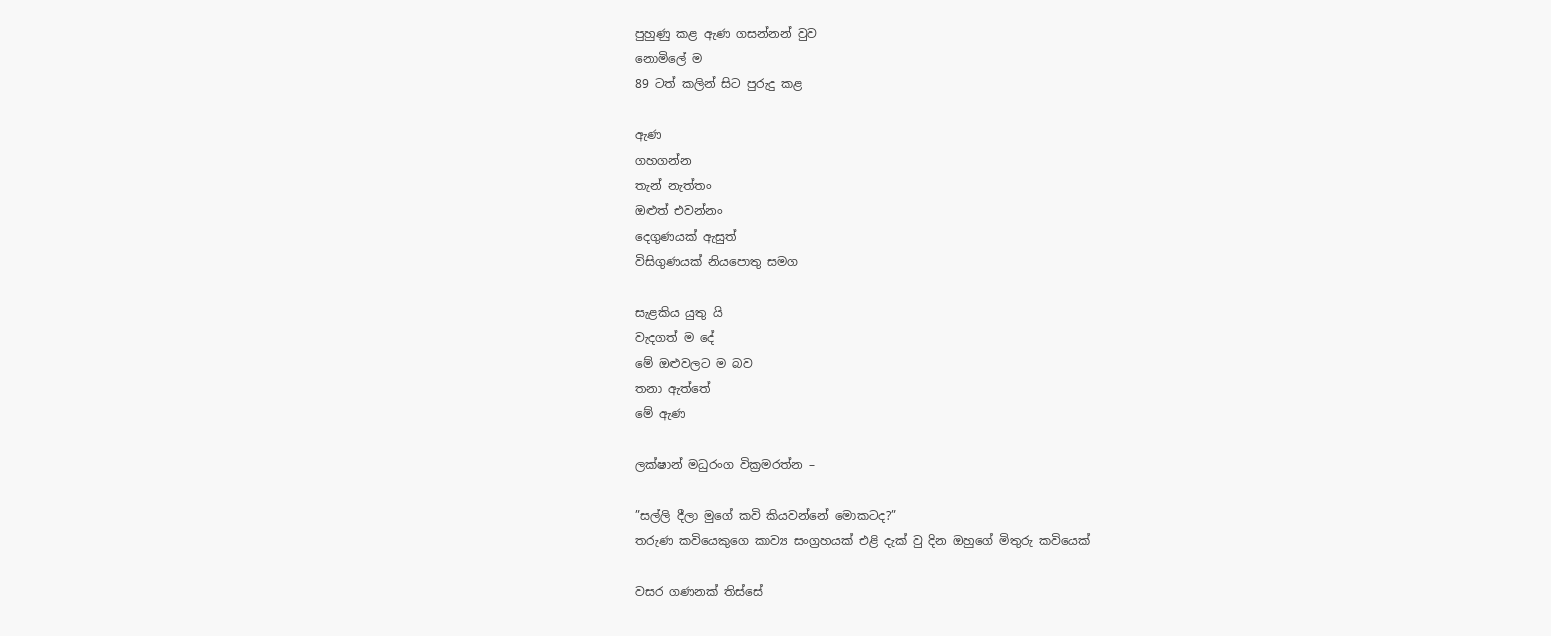පුහුණු කළ ඇණ ගසන්නන් වුව
නොමිලේ ම
89 ටත් කලින් සිට පුරුදු කළ

ඇණ
ගහගන්න
තැන් නැත්තං
ඔළුත් එවන්නං
දෙගුණයක් ඇසුත්
විසිගුණයක් නියපොතු සමග

සැළකිය යුතු යි
වැදගත් ම දේ
මේ ඔළුවලට ම බව
තනා ඇත්තේ
මේ ඇණ

ලක්ෂාන් මධුරංග වික්‍රමරත්න –

”සල්ලි දීලා මුගේ කවි කියවන්නේ මොකටද?”
තරුණ කවියෙකුගෙ කාව්‍ය සංග්‍රහයක් එළි දැක් වු දින ඔහුගේ මිතුරු කවියෙක්

වසර ගණනක් තිස්සේ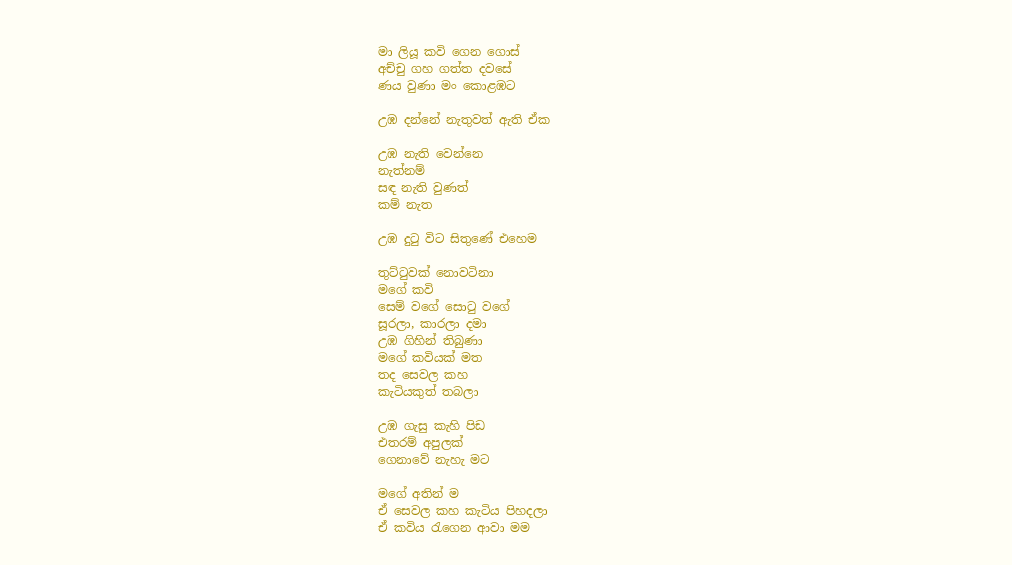මා ලියූ කවි ගෙන ගොස්
අච්චු ගහ ගත්ත දවසේ
ණය වුණා මං කොළඹට

උඹ දන්නේ නැතුවත් ඇති ඒක

උඹ නැති වෙන්නෙ
නැත්නම්
සඳ නැති වුණත්
කම් නැත

උඹ දුටු විට සිතුණේ එහෙම

තුට්ටුවක් නොවටිනා
මගේ කවි
සෙම් වගේ සොටු වගේ
සූරලා, කාරලා දමා
උඹ ගිහින් තිබුණා
මගේ කවියක් මත
තද සෙවල කහ
කැටියකුත් තබලා

උඹ ගැසු කැහි පිඩ
එතරම් අපුලක්
ගෙනාවේ නැහැ මට

මගේ අතින් ම
ඒ සෙවල කහ කැටිය පිහදලා
ඒ කවිය රැගෙන ආවා මම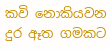කවි නොකියවන
දුර ඈත ගමකට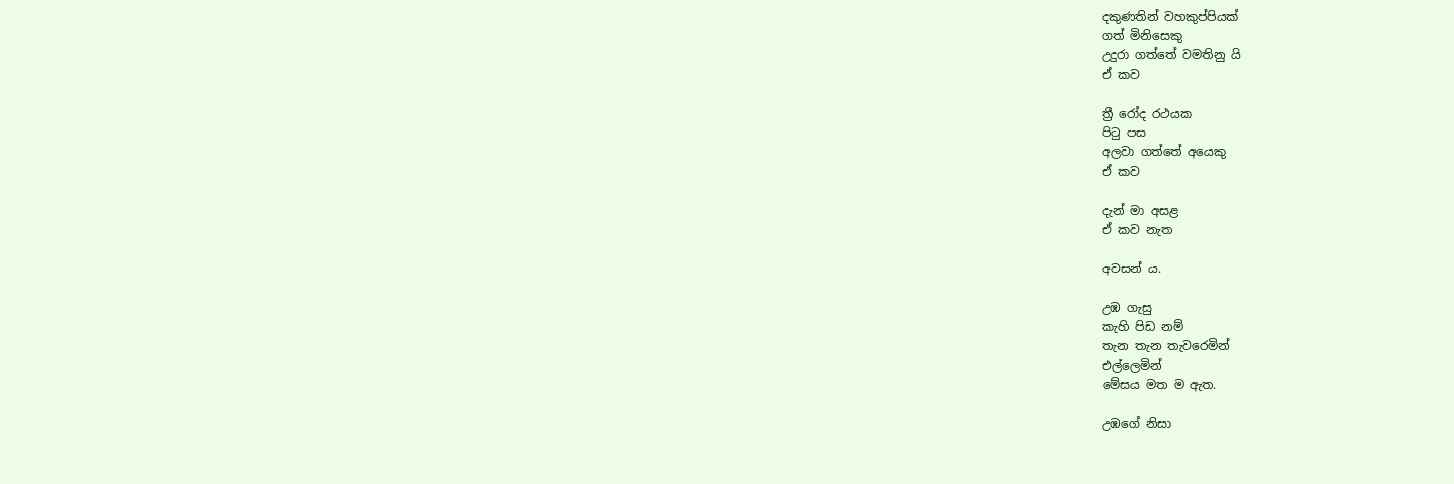දකුණතින් වහකුප්පියක්
ගත් මිනිසෙකු
උදුරා ගත්තේ වමතිනු යි
ඒ කව

ත්‍රී රෝද රථයක
පිටු පස
අලවා ගත්තේ අයෙකු
ඒ කව

දැන් මා අසළ
ඒ කව නැත

අවසන් ය.

උඹ ගැසු
කැහි පිඩ නම්
තැන තැන තැවරෙමින්
එල්ලෙමින්
මේසය මත ම ඇත.

උඹගේ නිසා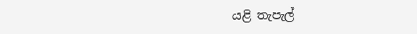යළි තැපැල්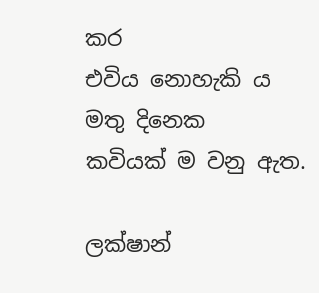කර
එවිය නොහැකි ය
මතු දිනෙක
කවියක් ම වනු ඇත.

ලක්ෂාන්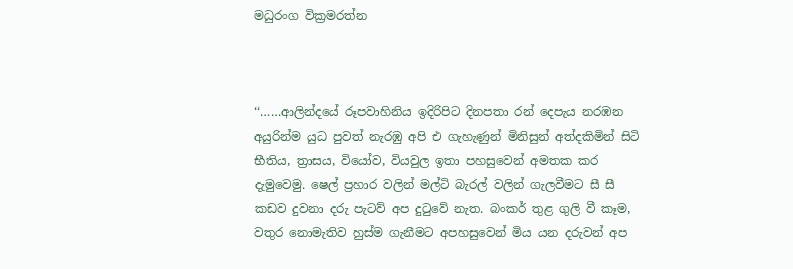මධුරංග වික්‍රමරත්න



‘‘……ආලින්දයේ රූපවාහිනිය ඉදිරිපිට දිනපතා රන් දෙපැය නරඹන අයුරින්ම යුධ පුවත් නැරඹු අපි එ ගැහැණුන් මිනිසුන් අත්දකිමින් සිටි භීතිය, ත්‍රාසය, වියෝව, වියවුල ඉතා පහසුවෙන් අමතක කර දැමුවෙමු. ෂෙල් ප්‍රහාර වලින් මල්ටි බැරල් වලින් ගැලවීමට සී සී කඩව දුවනා දරු පැටව් අප දුටුවේ නැත. බංකර් තුළ ගුලි වී කෑම, වතුර නොමැතිව හුස්ම ගැනීමට අපහසුවෙන් මිය යන දරුවන් අප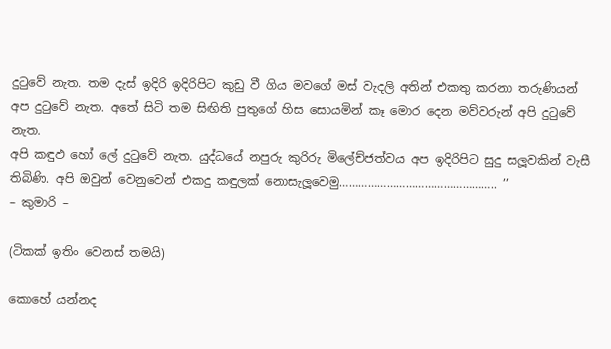දුටුවේ නැත. තම දැස් ඉදිරි ඉදිරිපිට කුඩු වී ගිය මවගේ මස් වැදලි අතින් එකතු කරනා තරුණියන් අප දුටුවේ නැත. අතේ සිටි තම සිඟිති පුතුගේ හිස සොයමින් කෑ මොර දෙන මව්වරුන් අපි දුටුවේ නැත.
අපි කඳුඵ හෝ ලේ දුටුවේ නැත. යුද්ධයේ නපුරු කුරිරු මිලේච්ජත්වය අප ඉදිරිපිට සුදු සලූවකින් වැසී තිබිණි. අපි ඔවුන් වෙනුවෙන් එකදු කඳුලක් නොසැලූවෙමු………………………………………….. ’’
– කුමාරි –

(ටිකක් ඉතිං වෙනස් තමයි)

කොහේ යන්නද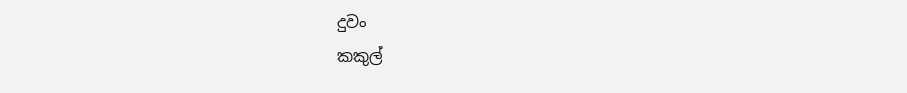දුවං
කකුල්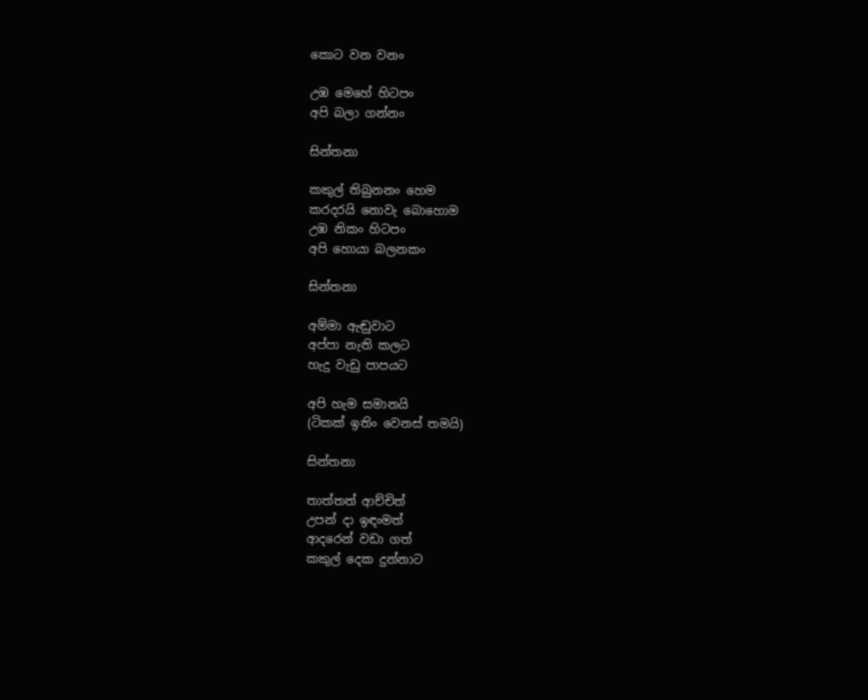කොට වන වනං

උඹ මෙහේ හිටපං
අපි බලා ගන්නං

සින්තනා

කකුල් තිබුනනං හෙම
කරදරයි නොවැ බොහොම
උඹ නිකං හිටපං
අපි හොයා බලනකං

සින්තනා

අම්මා ඇඬුවාට
අප්පා නැති කලට
හැදු වැඩු පාපයට

අපි හැම සමානයි
(ටිකක් ඉතිං වෙනස් තමයි)

සින්තනා

තාත්තත් ආච්චිත්
උපන් දා ඉඳංමත්
ආදරෙන් වඩා ගත්
කකුල් දෙක දුන්නාට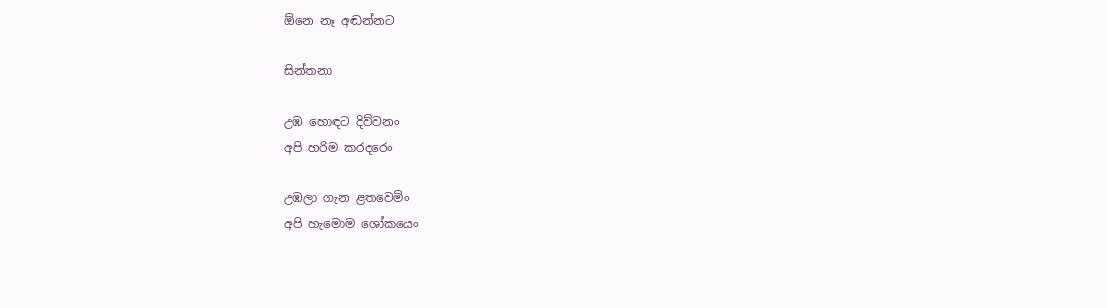ඕනෙ නෑ අඬන්නට

සින්තනා

උඹ හොඳට දිව්වනං
අපි හරිම කරදරෙං

උඹලා ගැන ළතවෙමිං
අපි හැමොම ශෝකයෙං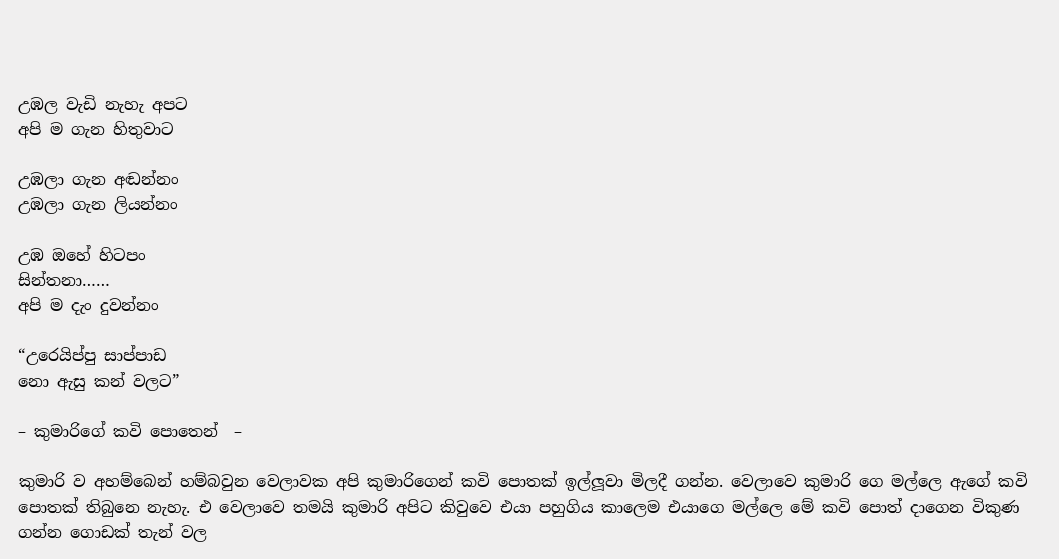උඹල වැඩි නැහැ අපට
අපි ම ගැන හිතුවාට

උඹලා ගැන අඬන්නං
උඹලා ගැන ලියන්නං

උඹ ඔහේ හිටපං
සින්තනා……
අපි ම දැං දුවන්නං

“උරෙයිප්පු සාප්පාඩ
නො ඇසු කන් වලට”

– කුමාරිගේ කවි පොතෙන්  –

කුමාරි ව අහම්බෙන් හම්බවුන වෙලාවක අපි කුමාරිගෙන් කවි පොතක් ඉල්ලූවා මිලදී ගන්න. වෙලාවෙ කුමාරි ගෙ මල්ලෙ ඇගේ කවි පොතක් තිබුනෙ නැහැ. එ වෙලාවෙ තමයි කුමාරි අපිට කිවුවෙ එයා පහුගිය කාලෙම එයාගෙ මල්ලෙ මේ කවි පොත් දාගෙන විකුණ ගන්න ගොඩක් තැන් වල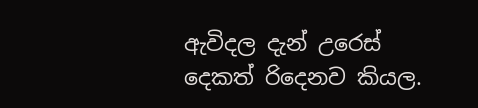ඇවිදල දැන් උරෙස් දෙකත් රිදෙනව කියල.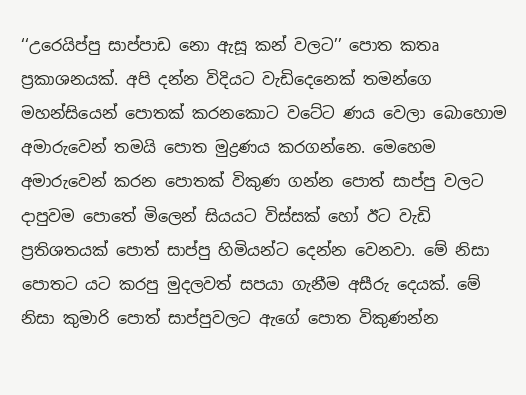‘‘උරෙයිප්පු සාප්පාඩ නො ඇසූ කන් වලට’’ පොත කතෘ ප්‍රකාශනයක්. අපි දන්න විදියට වැඩිදෙනෙක් තමන්ගෙ මහන්සියෙන් පොතක් කරනකොට වටේට ණය වෙලා බොහොම අමාරුවෙන් තමයි පොත මුද්‍රණය කරගන්නෙ. මෙහෙම අමාරුවෙන් කරන පොතක් විකුණ ගන්න පොත් සාප්පු වලට දාපුවම පොතේ මිලෙන් සියයට විස්සක් හෝ ඊට වැඩි ප්‍රතිශතයක් පොත් සාප්පු හිමියන්ට දෙන්න වෙනවා. මේ නිසා පොතට යට කරපු මුදලවත් සපයා ගැනීම අසීරු දෙයක්. මේ නිසා කුමාරි පොත් සාප්පුවලට ඇගේ පොත විකුණන්න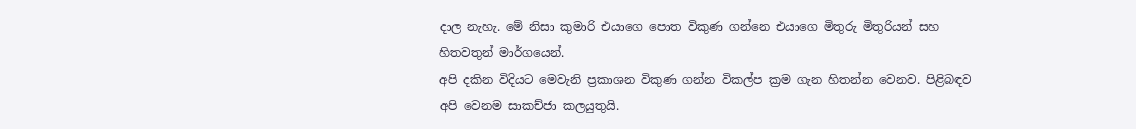දාල නැහැ. මේ නිසා කුමාරි එයාගෙ පොත විකුණ ගන්නෙ එයාගෙ මිතුරු මිතුරියන් සහ හිතවතුන් මාර්ගයෙන්.
අපි දකින විදියට මෙවැනි ප්‍රකාශන විකුණ ගන්න විකල්ප ක්‍රම ගැන හිතන්න වෙනව. පිළිබඳව අපි වෙනම සාකච්ජා කලයුතුයි.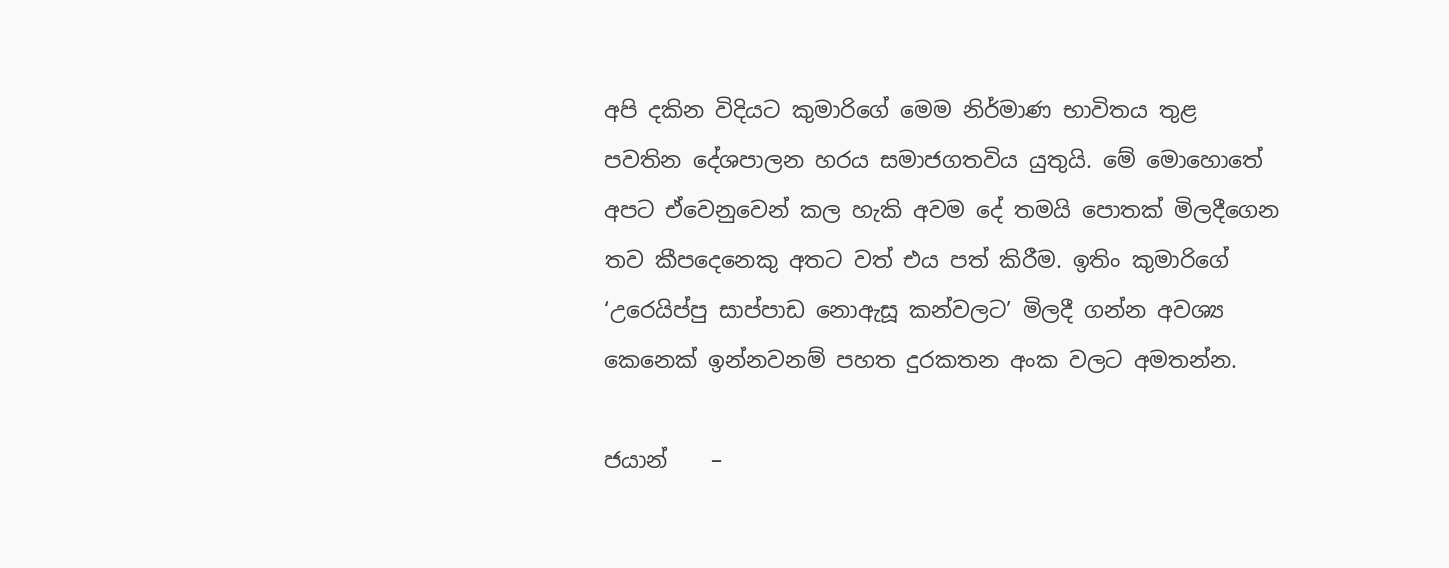අපි දකින විදියට කුමාරිගේ මෙම නිර්මාණ භාවිතය තුළ පවතින දේශපාලන හරය සමාජගතවිය යුතුයි. මේ මොහොතේ අපට ඒවෙනුවෙන් කල හැකි අවම දේ තමයි පොතක් මිලදීගෙන තව කීපදෙනෙකු අතට වත් එය පත් කිරීම. ඉතිං කුමාරිගේ ‘උරෙයිප්පු සාප්පාඩ නොඇසූ කන්වලට’ මිලදී ගන්න අවශ්‍ය කෙනෙක් ඉන්නවනම් පහත දුරකතන අංක වලට අමතන්න.

ජයාන්    –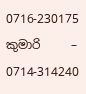0716-230175
කුමාරි     – 0714-314240